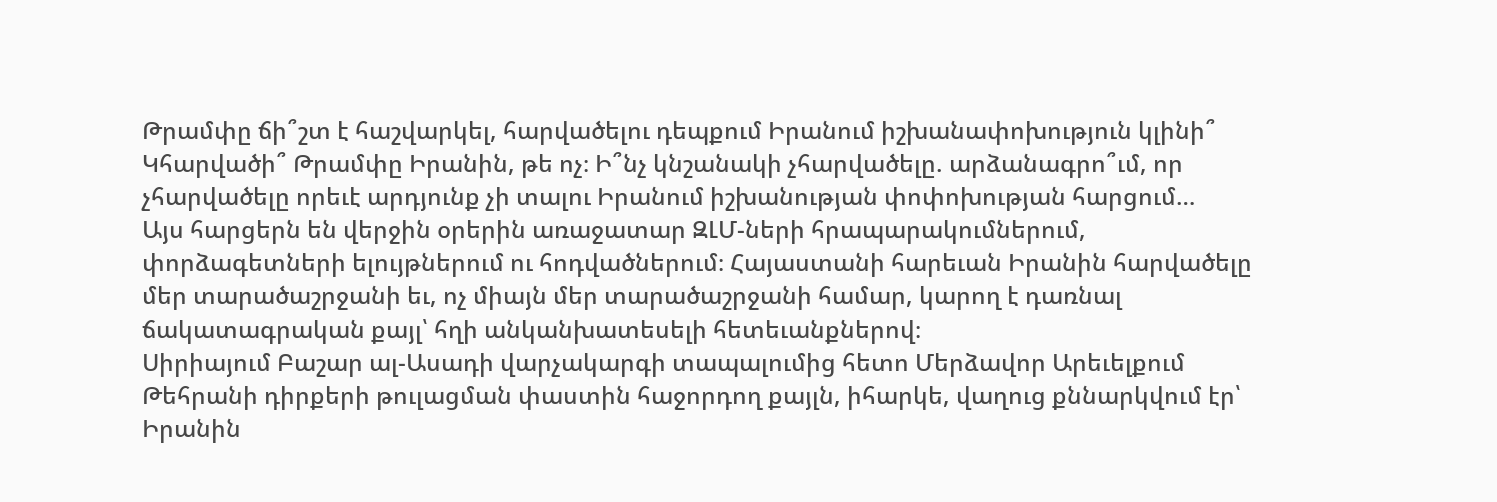Թրամփը ճի՞շտ է հաշվարկել, հարվածելու դեպքում Իրանում իշխանափոխություն կլինի՞
Կհարվածի՞ Թրամփը Իրանին, թե ոչ։ Ի՞նչ կնշանակի չհարվածելը. արձանագրո՞ւմ, որ չհարվածելը որեւէ արդյունք չի տալու Իրանում իշխանության փոփոխության հարցում…
Այս հարցերն են վերջին օրերին առաջատար ԶԼՄ-ների հրապարակումներում, փորձագետների ելույթներում ու հոդվածներում։ Հայաստանի հարեւան Իրանին հարվածելը մեր տարածաշրջանի եւ, ոչ միայն մեր տարածաշրջանի համար, կարող է դառնալ ճակատագրական քայլ՝ հղի անկանխատեսելի հետեւանքներով։
Սիրիայում Բաշար ալ-Ասադի վարչակարգի տապալումից հետո Մերձավոր Արեւելքում Թեհրանի դիրքերի թուլացման փաստին հաջորդող քայլն, իհարկե, վաղուց քննարկվում էր՝ Իրանին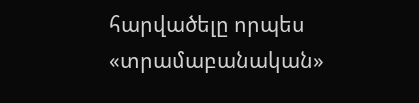հարվածելը որպես «տրամաբանական»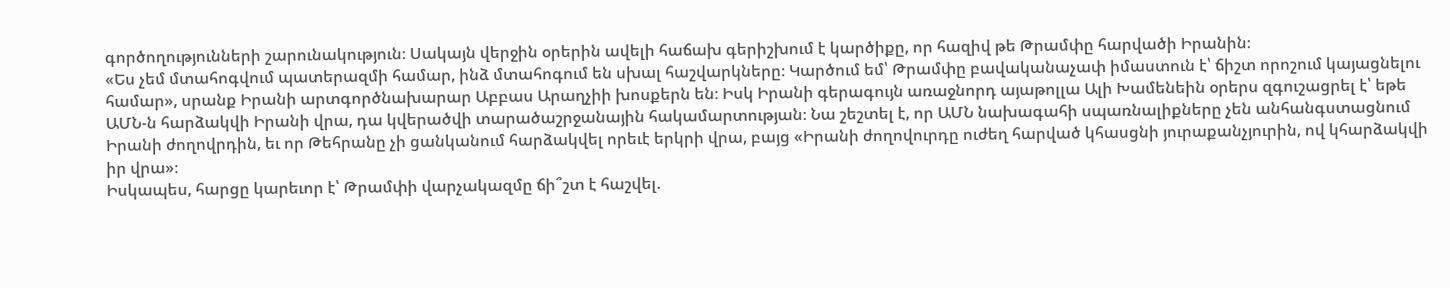գործողությունների շարունակություն։ Սակայն վերջին օրերին ավելի հաճախ գերիշխում է կարծիքը, որ հազիվ թե Թրամփը հարվածի Իրանին։
«Ես չեմ մտահոգվում պատերազմի համար, ինձ մտահոգում են սխալ հաշվարկները։ Կարծում եմ՝ Թրամփը բավականաչափ իմաստուն է՝ ճիշտ որոշում կայացնելու համար», սրանք Իրանի արտգործնախարար Աբբաս Արաղչիի խոսքերն են։ Իսկ Իրանի գերագույն առաջնորդ այաթոլլա Ալի Խամենեին օրերս զգուշացրել է՝ եթե ԱՄՆ-ն հարձակվի Իրանի վրա, դա կվերածվի տարածաշրջանային հակամարտության։ Նա շեշտել է, որ ԱՄՆ նախագահի սպառնալիքները չեն անհանգստացնում Իրանի ժողովրդին, եւ որ Թեհրանը չի ցանկանում հարձակվել որեւէ երկրի վրա, բայց «Իրանի ժողովուրդը ուժեղ հարված կհասցնի յուրաքանչյուրին, ով կհարձակվի իր վրա»։
Իսկապես, հարցը կարեւոր է՝ Թրամփի վարչակազմը ճի՞շտ է հաշվել.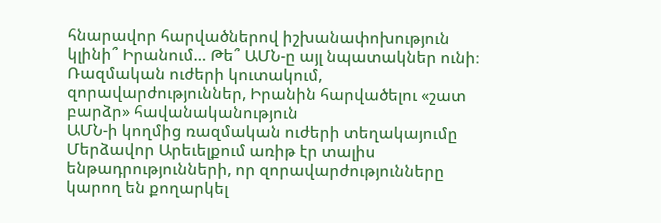հնարավոր հարվածներով իշխանափոխություն կլինի՞ Իրանում… Թե՞ ԱՄՆ-ը այլ նպատակներ ունի։
Ռազմական ուժերի կուտակում, զորավարժություններ, Իրանին հարվածելու «շատ բարձր» հավանականություն
ԱՄՆ-ի կողմից ռազմական ուժերի տեղակայումը Մերձավոր Արեւելքում առիթ էր տալիս ենթադրությունների, որ զորավարժությունները կարող են քողարկել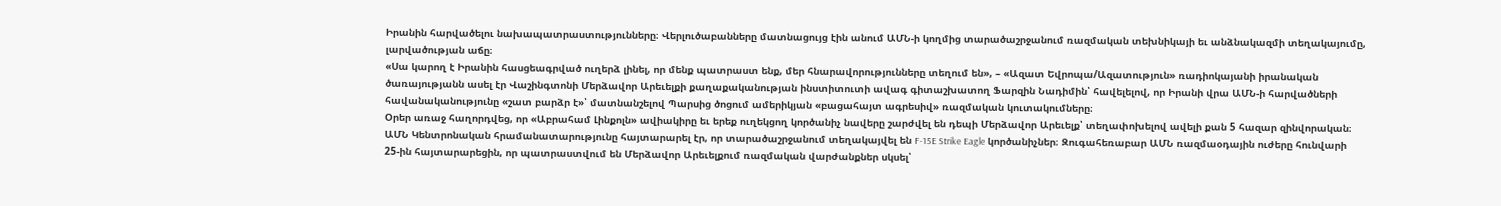Իրանին հարվածելու նախապատրաստությունները։ Վերլուծաբանները մատնացույց էին անում ԱՄՆ-ի կողմից տարածաշրջանում ռազմական տեխնիկայի եւ անձնակազմի տեղակայումը, լարվածության աճը։
«Սա կարող է Իրանին հասցեագրված ուղերձ լինել, որ մենք պատրաստ ենք, մեր հնարավորությունները տեղում են», – «Ազատ Եվրոպա/Ազատություն» ռադիոկայանի իրանական ծառայությանն ասել էր Վաշինգտոնի Մերձավոր Արեւելքի քաղաքականության ինստիտուտի ավագ գիտաշխատող Ֆարզին Նադիմին՝ հավելելով, որ Իրանի վրա ԱՄՆ-ի հարվածների հավանականությունը «շատ բարձր է»՝ մատնանշելով Պարսից ծոցում ամերիկյան «բացահայտ ագրեսիվ» ռազմական կուտակումները։
Օրեր առաջ հաղորդվեց, որ «Աբրահամ Լինքոլն» ավիակիրը եւ երեք ուղեկցող կործանիչ նավերը շարժվել են դեպի Մերձավոր Արեւելք՝ տեղափոխելով ավելի քան 5 հազար զինվորական։ ԱՄՆ Կենտրոնական հրամանատարությունը հայտարարել էր, որ տարածաշրջանում տեղակայվել են F-15E Strike Eagle կործանիչներ։ Զուգահեռաբար ԱՄՆ ռազմաօդային ուժերը հունվարի 25-ին հայտարարեցին, որ պատրաստվում են Մերձավոր Արեւելքում ռազմական վարժանքներ սկսել՝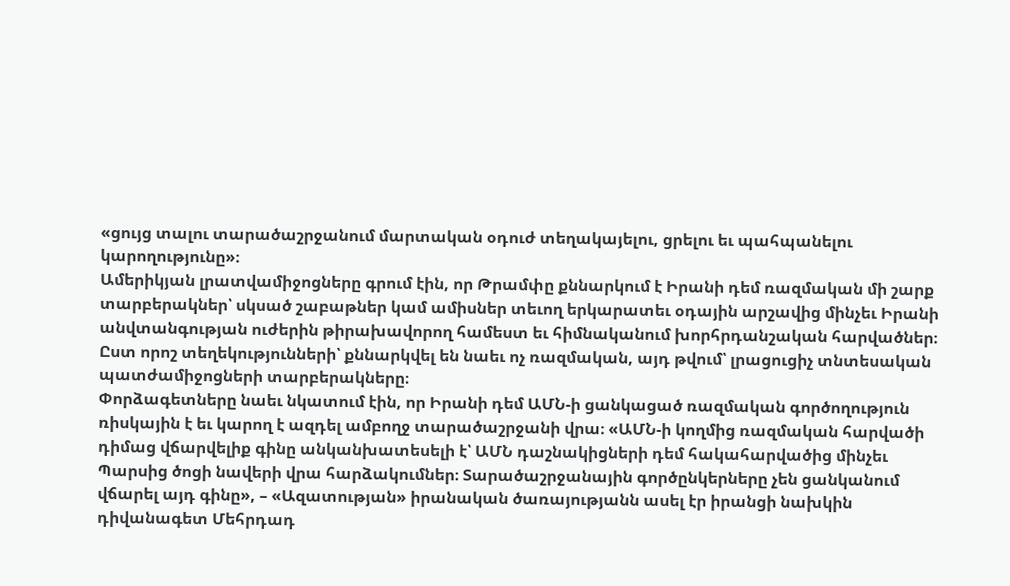«ցույց տալու տարածաշրջանում մարտական օդուժ տեղակայելու, ցրելու եւ պահպանելու կարողությունը»։
Ամերիկյան լրատվամիջոցները գրում էին, որ Թրամփը քննարկում է Իրանի դեմ ռազմական մի շարք տարբերակներ՝ սկսած շաբաթներ կամ ամիսներ տեւող երկարատեւ օդային արշավից մինչեւ Իրանի անվտանգության ուժերին թիրախավորող համեստ եւ հիմնականում խորհրդանշական հարվածներ։ Ըստ որոշ տեղեկությունների՝ քննարկվել են նաեւ ոչ ռազմական, այդ թվում՝ լրացուցիչ տնտեսական պատժամիջոցների տարբերակները։
Փորձագետները նաեւ նկատում էին, որ Իրանի դեմ ԱՄՆ-ի ցանկացած ռազմական գործողություն ռիսկային է եւ կարող է ազդել ամբողջ տարածաշրջանի վրա։ «ԱՄՆ-ի կողմից ռազմական հարվածի դիմաց վճարվելիք գինը անկանխատեսելի է՝ ԱՄՆ դաշնակիցների դեմ հակահարվածից մինչեւ Պարսից ծոցի նավերի վրա հարձակումներ։ Տարածաշրջանային գործընկերները չեն ցանկանում վճարել այդ գինը», – «Ազատության» իրանական ծառայությանն ասել էր իրանցի նախկին դիվանագետ Մեհրդադ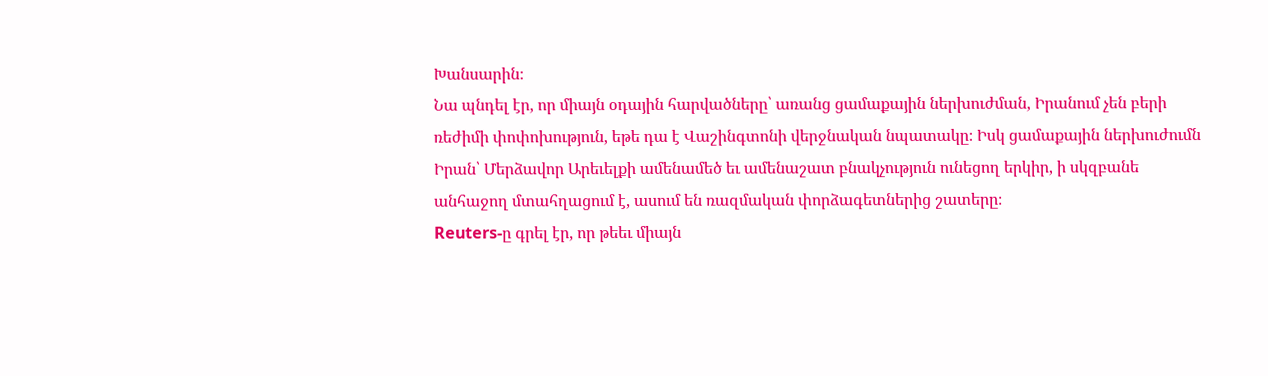Խանսարին։
Նա պնդել էր, որ միայն օդային հարվածները՝ առանց ցամաքային ներխուժման, Իրանում չեն բերի ռեժիմի փոփոխություն, եթե դա է Վաշինգտոնի վերջնական նպատակը։ Իսկ ցամաքային ներխուժումն Իրան՝ Մերձավոր Արեւելքի ամենամեծ եւ ամենաշատ բնակչություն ունեցող երկիր, ի սկզբանե անհաջող մտահղացում է, ասում են ռազմական փորձագետներից շատերը։
Reuters-ը գրել էր, որ թեեւ միայն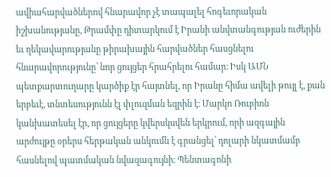ավիահարվածներով հնարավոր չէ տապալել հոգեւորական իշխանությանը, Թրամփը դիտարկում է Իրանի անվտանգության ուժերին եւ ղեկավարությանը թիրախային հարվածներ հասցնելու հնարավորությունը՝ նոր ցույցեր հրահրելու համար։ Իսկ ԱՄՆ պետքարտուղարը կարծիք էր հայտնել, որ Իրանը հիմա ավելի թույլ է, քան երբեւէ, տնտեսությունն էլ փլուզման եզրին է։ Մարկո Ռուբիոն կանխատեսել էր, որ ցույցերը կվերսկսվեն երկրում, որի ազգային արժույթը օրերս հերթական անկումն է գրանցել՝ դոլարի նկատմամբ հասնելով պատմական նվազագույնի։ Պենտագոնի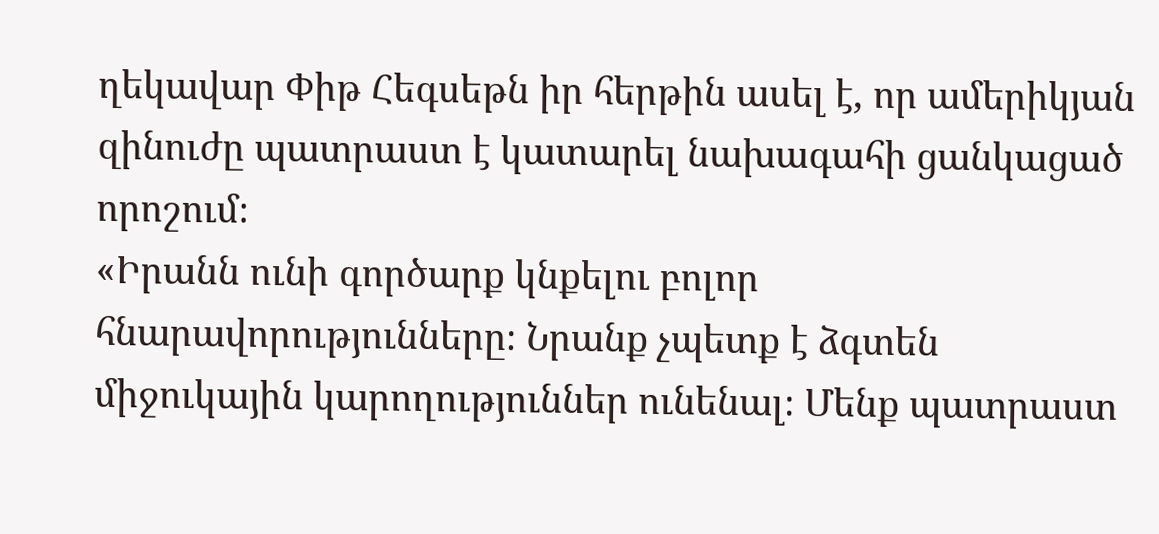ղեկավար Փիթ Հեգսեթն իր հերթին ասել է, որ ամերիկյան զինուժը պատրաստ է կատարել նախագահի ցանկացած որոշում։
«Իրանն ունի գործարք կնքելու բոլոր հնարավորությունները։ Նրանք չպետք է ձգտեն միջուկային կարողություններ ունենալ։ Մենք պատրաստ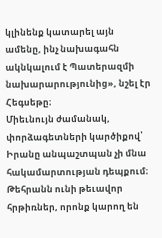կլինենք կատարել այն ամենը, ինչ նախագահն ակնկալում է Պատերազմի նախարարությունից», նշել էր Հեգսեթը։
Միեւնույն ժամանակ, փորձագետների կարծիքով՝ Իրանը անպաշտպան չի մնա հակամարտության դեպքում։ Թեհրանն ունի թեւավոր հրթիռներ, որոնք կարող են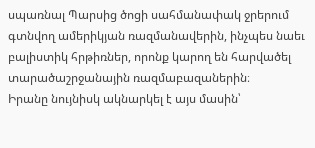սպառնալ Պարսից ծոցի սահմանափակ ջրերում գտնվող ամերիկյան ռազմանավերին, ինչպես նաեւ բալիստիկ հրթիռներ, որոնք կարող են հարվածել տարածաշրջանային ռազմաբազաներին։
Իրանը նույնիսկ ակնարկել է այս մասին՝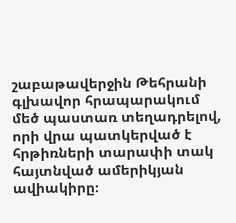շաբաթավերջին Թեհրանի գլխավոր հրապարակում մեծ պաստառ տեղադրելով, որի վրա պատկերված է հրթիռների տարափի տակ հայտնված ամերիկյան ավիակիրը։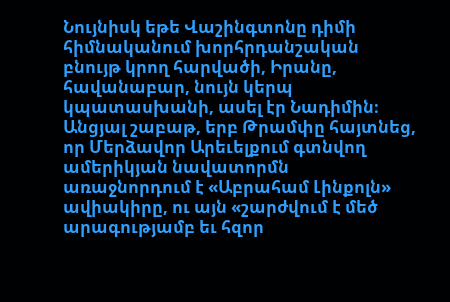Նույնիսկ եթե Վաշինգտոնը դիմի հիմնականում խորհրդանշական բնույթ կրող հարվածի, Իրանը, հավանաբար, նույն կերպ կպատասխանի, ասել էր Նադիմին։
Անցյալ շաբաթ, երբ Թրամփը հայտնեց, որ Մերձավոր Արեւելքում գտնվող ամերիկյան նավատորմն առաջնորդում է «Աբրահամ Լինքոլն» ավիակիրը, ու այն «շարժվում է մեծ արագությամբ եւ հզոր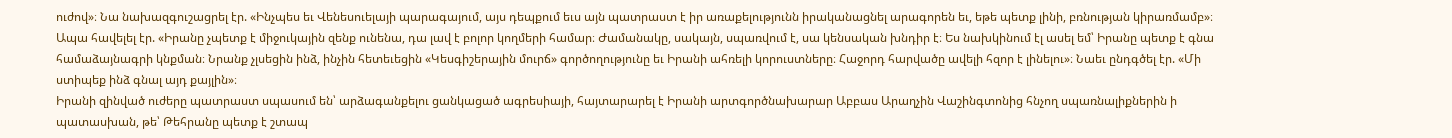ուժով»։ Նա նախազգուշացրել էր. «Ինչպես եւ Վենեսուելայի պարագայում, այս դեպքում եւս այն պատրաստ է իր առաքելությունն իրականացնել արագորեն եւ, եթե պետք լինի, բռնության կիրառմամբ»։ Ապա հավելել էր. «Իրանը չպետք է միջուկային զենք ունենա, դա լավ է բոլոր կողմերի համար։ Ժամանակը, սակայն, սպառվում է, սա կենսական խնդիր է։ Ես նախկինում էլ ասել եմ՝ Իրանը պետք է գնա համաձայնագրի կնքման։ Նրանք չլսեցին ինձ, ինչին հետեւեցին «Կեսգիշերային մուրճ» գործողությունը եւ Իրանի ահռելի կորուստները։ Հաջորդ հարվածը ավելի հզոր է լինելու»։ Նաեւ ընդգծել էր. «Մի ստիպեք ինձ գնալ այդ քայլին»։
Իրանի զինված ուժերը պատրաստ սպասում են՝ արձագանքելու ցանկացած ագրեսիայի, հայտարարել է Իրանի արտգործնախարար Աբբաս Արաղչին Վաշինգտոնից հնչող սպառնալիքներին ի պատասխան, թե՝ Թեհրանը պետք է շտապ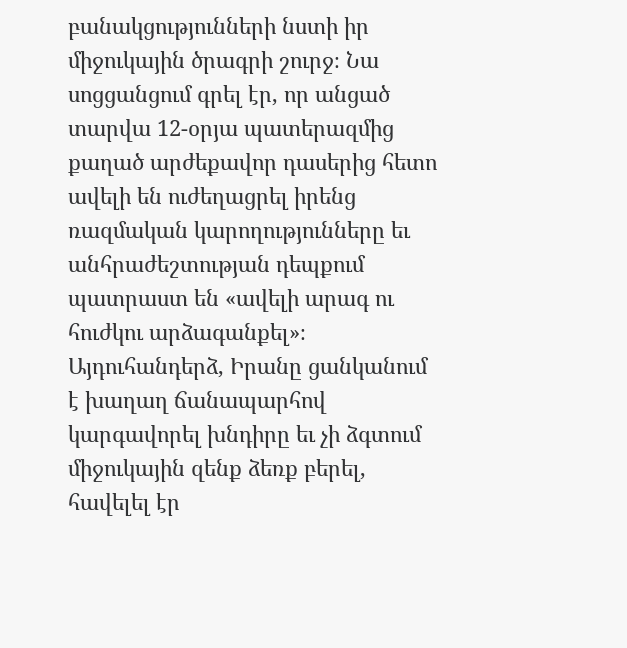բանակցությունների նստի իր միջուկային ծրագրի շուրջ։ Նա սոցցանցում գրել էր, որ անցած տարվա 12-օրյա պատերազմից քաղած արժեքավոր դասերից հետո ավելի են ուժեղացրել իրենց ռազմական կարողությունները եւ անհրաժեշտության դեպքում պատրաստ են «ավելի արագ ու հուժկու արձագանքել»։ Այդուհանդերձ, Իրանը ցանկանում է խաղաղ ճանապարհով կարգավորել խնդիրը եւ չի ձգտում միջուկային զենք ձեռք բերել, հավելել էր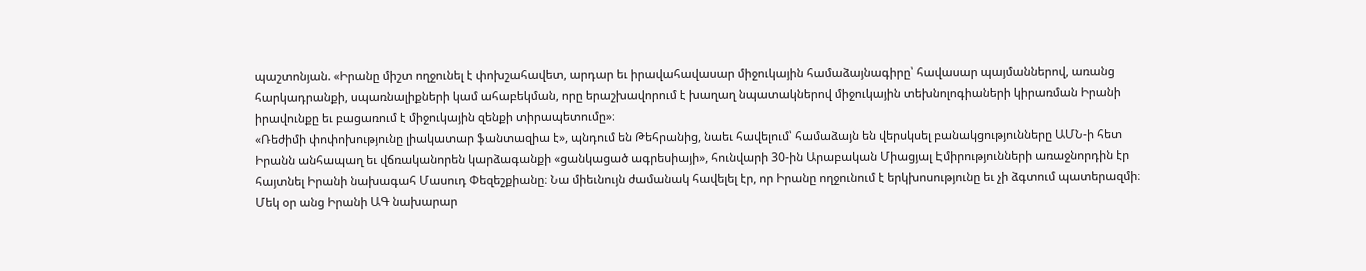պաշտոնյան. «Իրանը միշտ ողջունել է փոխշահավետ, արդար եւ իրավահավասար միջուկային համաձայնագիրը՝ հավասար պայմաններով, առանց հարկադրանքի, սպառնալիքների կամ ահաբեկման, որը երաշխավորում է խաղաղ նպատակներով միջուկային տեխնոլոգիաների կիրառման Իրանի իրավունքը եւ բացառում է միջուկային զենքի տիրապետումը»։
«Ռեժիմի փոփոխությունը լիակատար ֆանտազիա է», պնդում են Թեհրանից, նաեւ հավելում՝ համաձայն են վերսկսել բանակցությունները ԱՄՆ-ի հետ
Իրանն անհապաղ եւ վճռականորեն կարձագանքի «ցանկացած ագրեսիայի», հունվարի 30-ին Արաբական Միացյալ Էմիրությունների առաջնորդին էր հայտնել Իրանի նախագահ Մասուդ Փեզեշքիանը։ Նա միեւնույն ժամանակ հավելել էր, որ Իրանը ողջունում է երկխոսությունը եւ չի ձգտում պատերազմի։
Մեկ օր անց Իրանի ԱԳ նախարար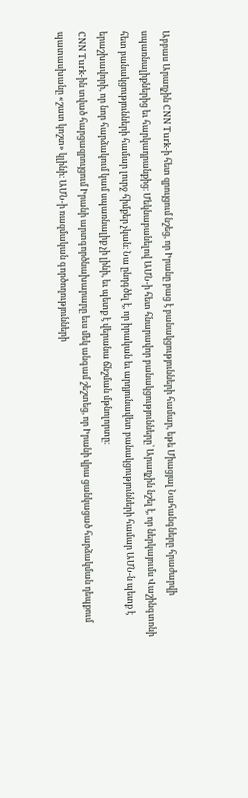Աբբաս Արաղչին CNN Turk-ի հետ զրույցում նշեց, որ Իրանը բաց է բանակցությունների համար, եթե Միացյալ Նահանգները հրաժարվի սպառնալիքներից եւ հարկադրանքից։ Մեկնաբանելով ԱՄՆ-ի հետ հնարավոր բանակցությունները՝ Արաղչին նշել է, որ ներկայումս Վաշինգտոնի հետ բանակցությունների համար լուրջ հիմքեր չկան։ Նա ընդգծել է, որ իրական եւ արդյունավետ բանակցությունների համար ԱՄՆ-ն պետք է երաշխավորի, որ նոր հարձակում կամ սպառնալիք չի լինի, եւ պետք է վերանա ճնշման մթնոլորտը։
CNN Turk-ին տված հարցազրույցում Իրանի արտգործնախարարը եւս մեկ անգամ շեշտեց, որ Իրանի վրա ցանկացած հարձակման դեպքում պատասխանը «շատ կոշտ» կլինի։ ԱՄՆ-ի ռազմական գործողությունների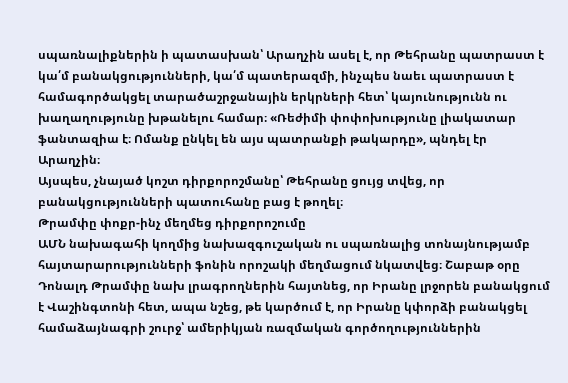սպառնալիքներին ի պատասխան՝ Արաղչին ասել է, որ Թեհրանը պատրաստ է կա՛մ բանակցությունների, կա՛մ պատերազմի, ինչպես նաեւ պատրաստ է համագործակցել տարածաշրջանային երկրների հետ՝ կայունությունն ու խաղաղությունը խթանելու համար։ «Ռեժիմի փոփոխությունը լիակատար ֆանտազիա է։ Ոմանք ընկել են այս պատրանքի թակարդը», պնդել էր Արաղչին։
Այսպես, չնայած կոշտ դիրքորոշմանը՝ Թեհրանը ցույց տվեց, որ բանակցությունների պատուհանը բաց է թողել։
Թրամփը փոքր-ինչ մեղմեց դիրքորոշումը
ԱՄՆ նախագահի կողմից նախազգուշական ու սպառնալից տոնայնությամբ հայտարարությունների ֆոնին որոշակի մեղմացում նկատվեց։ Շաբաթ օրը Դոնալդ Թրամփը նախ լրագրողներին հայտնեց, որ Իրանը լրջորեն բանակցում է Վաշինգտոնի հետ, ապա նշեց, թե կարծում է, որ Իրանը կփորձի բանակցել համաձայնագրի շուրջ՝ ամերիկյան ռազմական գործողություններին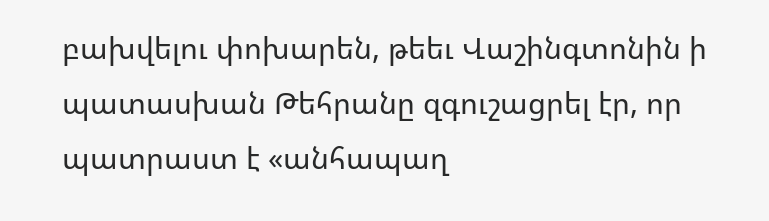բախվելու փոխարեն, թեեւ Վաշինգտոնին ի պատասխան Թեհրանը զգուշացրել էր, որ պատրաստ է «անհապաղ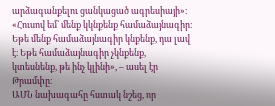արձագանքելու ցանկացած ագրեսիայի»։
«Հուսով եմ՝ մենք կկնքենք համաձայնագիր։ Եթե մենք համաձայնագիր կնքենք, դա լավ է։ Եթե համաձայնագիր չկնքենք, կտեսնենք, թե ինչ կլինի», – ասել էր Թրամփը։
ԱՄՆ նախագահը հստակ նշեց, որ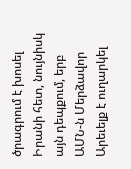ծրագրում է խոսել Իրանի հետ, նույնիսկ այն դեպքում, երբ ԱՄՆ-ն Մերձավոր Արեւելք է ուղարկել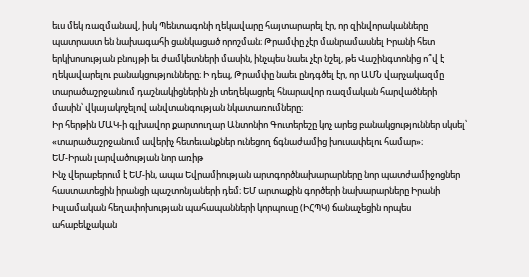եւս մեկ ռազմանավ, իսկ Պենտագոնի ղեկավարը հայտարարել էր, որ զինվորականները պատրաստ են նախագահի ցանկացած որոշման։ Թրամփը չէր մանրամասնել Իրանի հետ երկխոսության բնույթի եւ ժամկետների մասին, ինչպես նաեւ չէր նշել, թե Վաշինգտոնից ո՞վ է ղեկավարելու բանակցությունները։ Ի դեպ, Թրամփը նաեւ ընդգծել էր, որ ԱՄՆ վարչակազմը տարածաշրջանում դաշնակիցներին չի տեղեկացրել հնարավոր ռազմական հարվածների մասին՝ վկայակոչելով անվտանգության նկատառումները։
Իր հերթին ՄԱԿ-ի գլխավոր քարտուղար Անտոնիո Գուտերեշը կոչ արեց բանակցություններ սկսել՝ «տարածաշրջանում ավերիչ հետեւանքներ ունեցող ճգնաժամից խուսափելու համար»։
ԵՄ-Իրան լարվածության նոր առիթ
Ինչ վերաբերում է ԵՄ-ին, ապա Եվրամիության արտգործնախարարները նոր պատժամիջոցներ հաստատեցին իրանցի պաշտոնյաների դեմ։ ԵՄ արտաքին գործերի նախարարները Իրանի Իսլամական հեղափոխության պահապանների կորպուսը (ԻՀՊԿ) ճանաչեցին որպես ահաբեկչական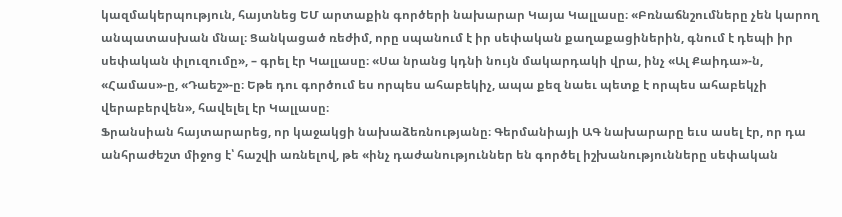կազմակերպություն, հայտնեց ԵՄ արտաքին գործերի նախարար Կայա Կալլասը։ «Բռնաճնշումները չեն կարող անպատասխան մնալ։ Ցանկացած ռեժիմ, որը սպանում է իր սեփական քաղաքացիներին, գնում է դեպի իր սեփական փլուզումը», – գրել էր Կալլասը։ «Սա նրանց կդնի նույն մակարդակի վրա, ինչ «Ալ Քաիդա»-ն, «Համաս»-ը, «Դաեշ»-ը։ Եթե դու գործում ես որպես ահաբեկիչ, ապա քեզ նաեւ պետք է որպես ահաբեկչի վերաբերվեն», հավելել էր Կալլասը։
Ֆրանսիան հայտարարեց, որ կաջակցի նախաձեռնությանը։ Գերմանիայի ԱԳ նախարարը եւս ասել էր, որ դա անհրաժեշտ միջոց է՝ հաշվի առնելով, թե «ինչ դաժանություններ են գործել իշխանությունները սեփական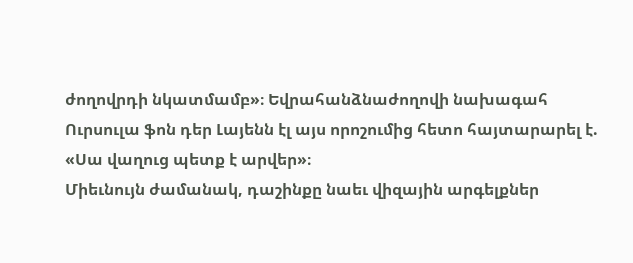ժողովրդի նկատմամբ»։ Եվրահանձնաժողովի նախագահ Ուրսուլա ֆոն դեր Լայենն էլ այս որոշումից հետո հայտարարել է. «Սա վաղուց պետք է արվեր»։
Միեւնույն ժամանակ, դաշինքը նաեւ վիզային արգելքներ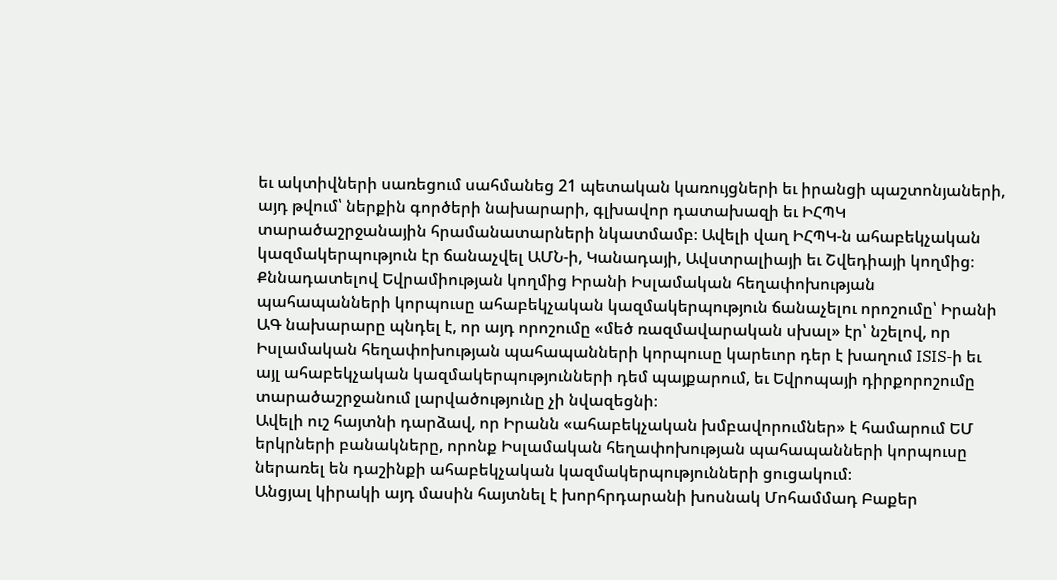եւ ակտիվների սառեցում սահմանեց 21 պետական կառույցների եւ իրանցի պաշտոնյաների, այդ թվում՝ ներքին գործերի նախարարի, գլխավոր դատախազի եւ ԻՀՊԿ տարածաշրջանային հրամանատարների նկատմամբ։ Ավելի վաղ ԻՀՊԿ-ն ահաբեկչական կազմակերպություն էր ճանաչվել ԱՄՆ-ի, Կանադայի, Ավստրալիայի եւ Շվեդիայի կողմից։
Քննադատելով Եվրամիության կողմից Իրանի Իսլամական հեղափոխության պահապանների կորպուսը ահաբեկչական կազմակերպություն ճանաչելու որոշումը՝ Իրանի ԱԳ նախարարը պնդել է, որ այդ որոշումը «մեծ ռազմավարական սխալ» էր՝ նշելով, որ Իսլամական հեղափոխության պահապանների կորպուսը կարեւոր դեր է խաղում ISIS-ի եւ այլ ահաբեկչական կազմակերպությունների դեմ պայքարում, եւ Եվրոպայի դիրքորոշումը տարածաշրջանում լարվածությունը չի նվազեցնի։
Ավելի ուշ հայտնի դարձավ, որ Իրանն «ահաբեկչական խմբավորումներ» է համարում ԵՄ երկրների բանակները, որոնք Իսլամական հեղափոխության պահապանների կորպուսը ներառել են դաշինքի ահաբեկչական կազմակերպությունների ցուցակում։
Անցյալ կիրակի այդ մասին հայտնել է խորհրդարանի խոսնակ Մոհամմադ Բաքեր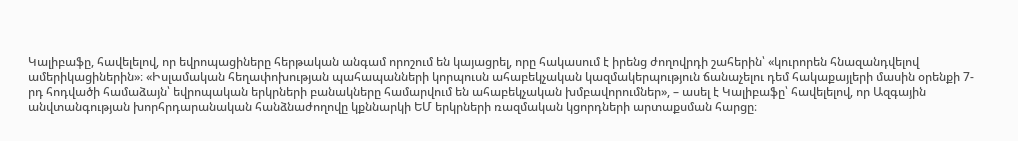Կալիբաֆը, հավելելով, որ եվրոպացիները հերթական անգամ որոշում են կայացրել, որը հակասում է իրենց ժողովրդի շահերին՝ «կուրորեն հնազանդվելով ամերիկացիներին»։ «Իսլամական հեղափոխության պահապանների կորպուսն ահաբեկչական կազմակերպություն ճանաչելու դեմ հակաքայլերի մասին օրենքի 7-րդ հոդվածի համաձայն՝ եվրոպական երկրների բանակները համարվում են ահաբեկչական խմբավորումներ», – ասել է Կալիբաֆը՝ հավելելով, որ Ազգային անվտանգության խորհրդարանական հանձնաժողովը կքննարկի ԵՄ երկրների ռազմական կցորդների արտաքսման հարցը։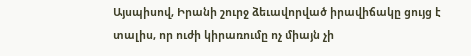Այսպիսով, Իրանի շուրջ ձեւավորված իրավիճակը ցույց է տալիս, որ ուժի կիրառումը ոչ միայն չի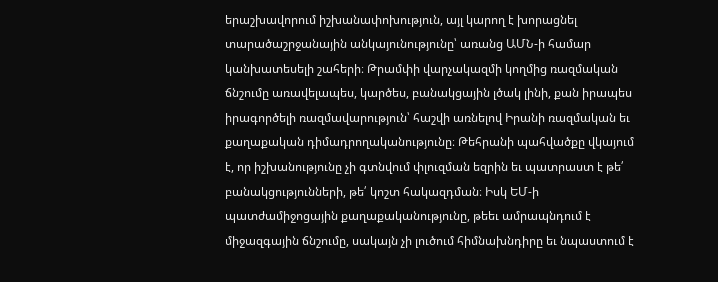երաշխավորում իշխանափոխություն, այլ կարող է խորացնել տարածաշրջանային անկայունությունը՝ առանց ԱՄՆ-ի համար կանխատեսելի շահերի։ Թրամփի վարչակազմի կողմից ռազմական ճնշումը առավելապես, կարծես, բանակցային լծակ լինի, քան իրապես իրագործելի ռազմավարություն՝ հաշվի առնելով Իրանի ռազմական եւ քաղաքական դիմադրողականությունը։ Թեհրանի պահվածքը վկայում է, որ իշխանությունը չի գտնվում փլուզման եզրին եւ պատրաստ է թե՛ բանակցությունների, թե՛ կոշտ հակազդման։ Իսկ ԵՄ-ի պատժամիջոցային քաղաքականությունը, թեեւ ամրապնդում է միջազգային ճնշումը, սակայն չի լուծում հիմնախնդիրը եւ նպաստում է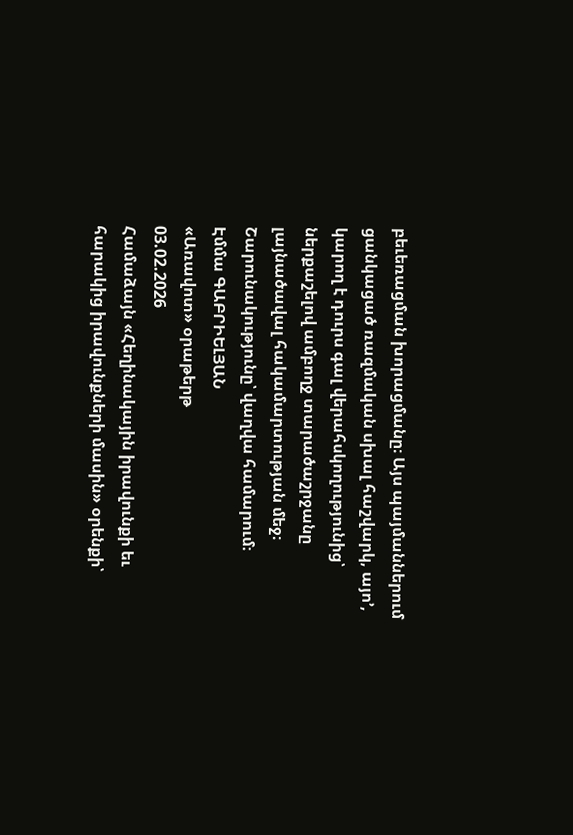բեւեռացման խորացմանը։ Այս պայմաններում ցանկացած ռազմական սխալ հաշվարկ, այո’, կարող է դուրս գալ վերահսկողությունից՝ ներքաշելով ամբողջ տարածաշրջանը լայնածավալ հակամարտության մեջ։
Շարունակությունը՝ վաղվա համարում։
Էմմա ԳԱԲՐԻԵԼՅԱՆ
«Առավոտ» օրաթերթ
03.02.2026
Համաձայն «Հեղինակային իրավունքի եւ հարակից իրավունքների մասին» օրենքի՝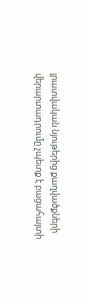լրատվական նյութերից քաղվածքների վերարտադրումը չպետք է բացահայտի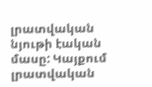լրատվական նյութի էական մասը: Կայքում լրատվական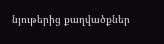նյութերից քաղվածքներ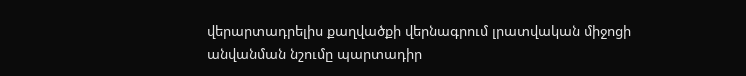վերարտադրելիս քաղվածքի վերնագրում լրատվական միջոցի անվանման նշումը պարտադիր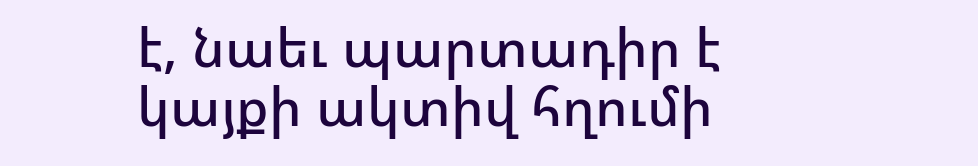է, նաեւ պարտադիր է կայքի ակտիվ հղումի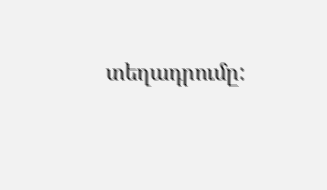տեղադրումը: